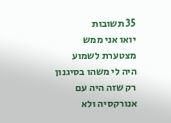35 תשובות
יואו אני ממש מצטערת לשמוע
היה לי משהו בסיגנון רק שזה היה עם אנורקסיה ולא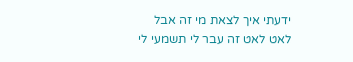ידעתי איך לצאת מי זה אבל לאט לאט זה עבר לי תשמעי לי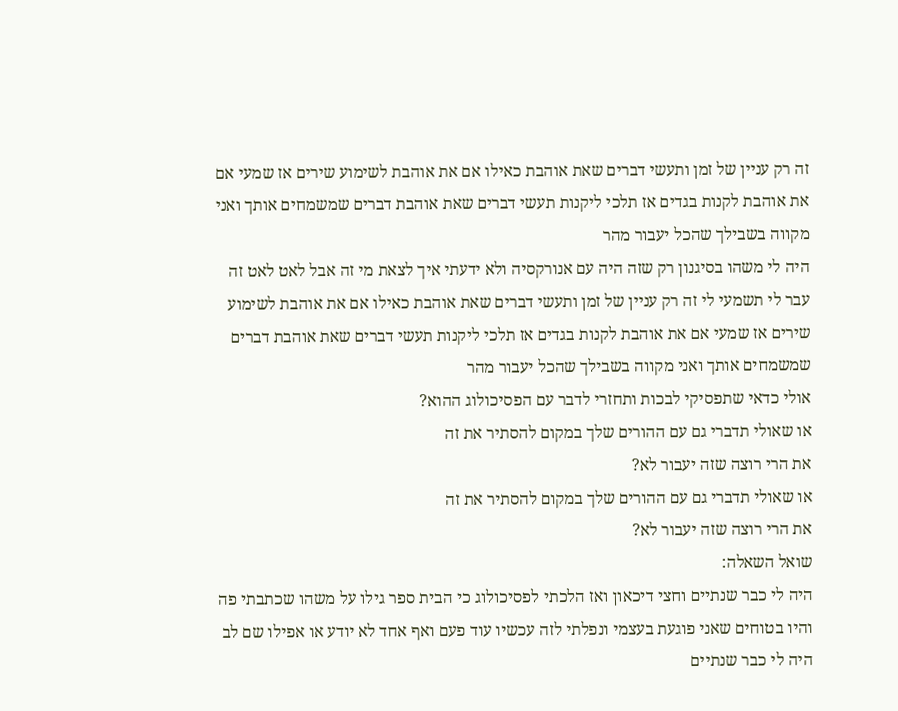זה רק עניין של זמן ותעשי דברים שאת אוהבת כאילו אם את אוהבת לשימוע שירים אז שמעי אם את אוהבת לקנות בגדים אז תלכי ליקנות תעשי דברים שאת אוהבת דברים שמשמחים אותך ואני מקווה בשבילך שהכל יעבור מהר
היה לי משהו בסיגנון רק שזה היה עם אנורקסיה ולא ידעתי איך לצאת מי זה אבל לאט לאט זה עבר לי תשמעי לי זה רק עניין של זמן ותעשי דברים שאת אוהבת כאילו אם את אוהבת לשימוע שירים אז שמעי אם את אוהבת לקנות בגדים אז תלכי ליקנות תעשי דברים שאת אוהבת דברים שמשמחים אותך ואני מקווה בשבילך שהכל יעבור מהר
אולי כדאי שתפסיקי לבכות ותחזרי לדבר עם הפסיכולוג ההוא?
או שאולי תדברי גם עם ההורים שלך במקום להסתיר את זה
את הרי רוצה שזה יעבור לא?
או שאולי תדברי גם עם ההורים שלך במקום להסתיר את זה
את הרי רוצה שזה יעבור לא?
שואל השאלה:
היה לי כבר שנתיים וחצי דיכאון ואז הלכתי לפסיכולוג כי הבית ספר גילו על משהו שכתבתי פה והיו בטוחים שאני פוגעת בעצמי ונפלתי לזה עכשיו עוד פעם ואף אחד לא יודע או אפילו שם לב
היה לי כבר שנתיים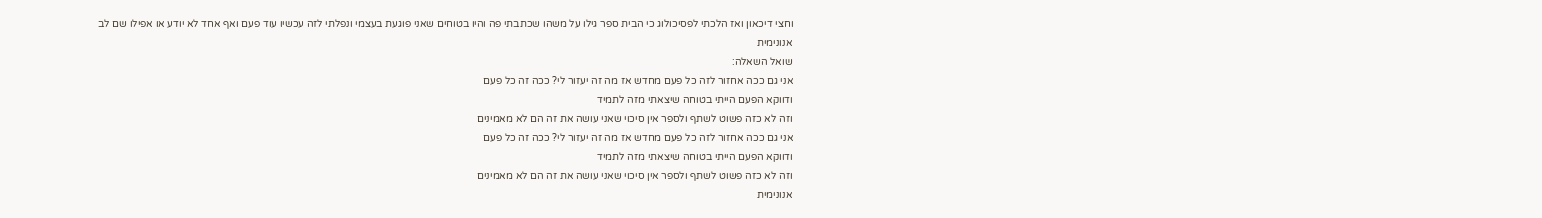וחצי דיכאון ואז הלכתי לפסיכולוג כי הבית ספר גילו על משהו שכתבתי פה והיו בטוחים שאני פוגעת בעצמי ונפלתי לזה עכשיו עוד פעם ואף אחד לא יודע או אפילו שם לב
אנונימית
שואל השאלה:
אני גם ככה אחזור לזה כל פעם מחדש אז מה זה יעזור לי? ככה זה כל פעם
ודווקא הפעם הייתי בטוחה שיצאתי מזה לתמיד
וזה לא כזה פשוט לשתף ולספר אין סיכוי שאני עושה את זה הם לא מאמינים
אני גם ככה אחזור לזה כל פעם מחדש אז מה זה יעזור לי? ככה זה כל פעם
ודווקא הפעם הייתי בטוחה שיצאתי מזה לתמיד
וזה לא כזה פשוט לשתף ולספר אין סיכוי שאני עושה את זה הם לא מאמינים
אנונימית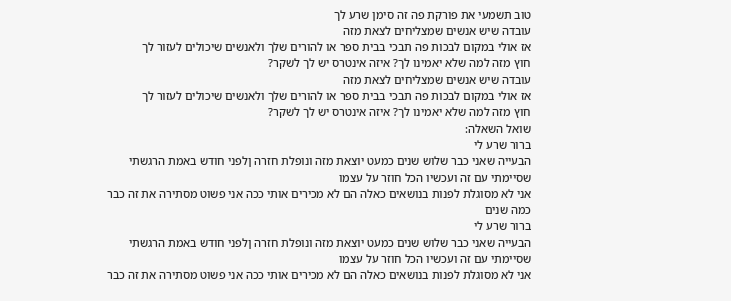טוב תשמעי את פורקת פה זה סימן שרע לך
עובדה שיש אנשים שמצליחים לצאת מזה
אז אולי במקום לבכות פה תבכי בבית ספר או להורים שלך ולאנשים שיכולים לעזור לך
חוץ מזה למה שלא יאמינו לך? איזה אינטרס יש לך לשקר?
עובדה שיש אנשים שמצליחים לצאת מזה
אז אולי במקום לבכות פה תבכי בבית ספר או להורים שלך ולאנשים שיכולים לעזור לך
חוץ מזה למה שלא יאמינו לך? איזה אינטרס יש לך לשקר?
שואל השאלה:
ברור שרע לי
הבעייה שאני כבר שלוש שנים כמעט יוצאת מזה ונופלת חזרה ןלפני חודש באמת הרגשתי שסיימתי עם זה ועכשיו הכל חוזר על עצמו
אני לא מסוגלת לפנות בנושאים כאלה הם לא מכירים אותי ככה אני פשוט מסתירה את זה כבר כמה שנים
ברור שרע לי
הבעייה שאני כבר שלוש שנים כמעט יוצאת מזה ונופלת חזרה ןלפני חודש באמת הרגשתי שסיימתי עם זה ועכשיו הכל חוזר על עצמו
אני לא מסוגלת לפנות בנושאים כאלה הם לא מכירים אותי ככה אני פשוט מסתירה את זה כבר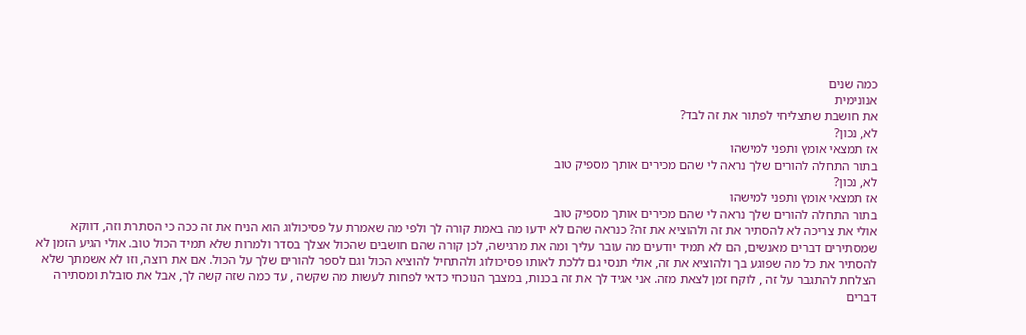כמה שנים
אנונימית
את חושבת שתצליחי לפתור את זה לבד?
לא, נכון?
אז תמצאי אומץ ותפני למישהו
בתור התחלה להורים שלך נראה לי שהם מכירים אותך מספיק טוב
לא, נכון?
אז תמצאי אומץ ותפני למישהו
בתור התחלה להורים שלך נראה לי שהם מכירים אותך מספיק טוב
אולי את צריכה לא להסתיר את זה ולהוציא את זה? כנראה שהם לא ידעו מה באמת קורה לך ולפי מה שאמרת על פסיכולוג הוא הניח את זה ככה כי הסתרת וזה, דווקא שמסתירים דברים מאנשים, הם לא תמיד יודעים מה עובר עליך ומה את מרגישה, לכן קורה שהם חושבים שהכול אצלך בסדר ולמרות שלא תמיד הכול טוב. אולי הגיע הזמן לא להסתיר את כל מה שפוגע בך ולהוציא את זה, אולי תנסי גם ללכת לאותו פסיכולוג ולהתחיל להוציא הכול וגם לספר להורים שלך על הכול. אם את רוצה, וזו לא אשמתך שלא הצלחת להתגבר על זה , לוקח זמן לצאת מזה. אני אגיד לך את זה בכנות, במצבך הנוכחי כדאי לפחות לעשות מה שקשה , עד כמה שזה קשה לך, אבל את סובלת ומסתירה דברים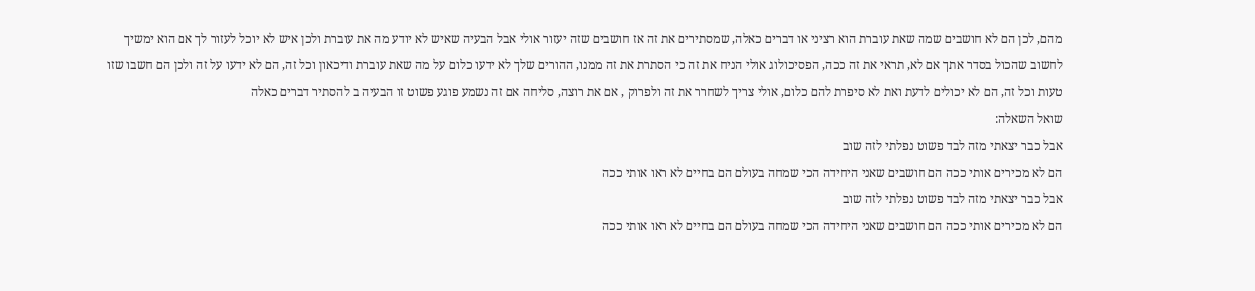מהם, לכן הם לא חושבים שמה שאת עוברת הוא רציני או דברים כאלה, שמסתירים את זה אז חושבים שזה יעזור אולי אבל הבעיה שאיש לא יודע מה את עוברת ולכן איש לא יוכל לעזור לך אם הוא ימשיך לחשוב שהכול בסדר אתך אם לא, תראי את זה ככה, הפסיכולוג אולי הניח את זה כי הסתרת את זה ממנו, ההורים שלך לא ידעו כלום על מה שאת עוברת ודיכאון וכל זה, הם לא ידעו על זה ולכן הם חשבו שזו טעות וכל זה, הם לא יכולים לדעת ואת לא סיפרת להם כלום, אולי צריך לשחרר את זה ולפרוק , אם את רוצה, סליחה אם זה נשמע פוגע פשוט זו הבעיה ב להסתיר דברים כאלה
שואל השאלה:
אבל כבר יצאתי מזה לבד פשוט נפלתי לזה שוב
הם לא מכירים אותי ככה הם חושבים שאני היחידה הכי שמחה בעולם הם בחיים לא ראו אותי ככה
אבל כבר יצאתי מזה לבד פשוט נפלתי לזה שוב
הם לא מכירים אותי ככה הם חושבים שאני היחידה הכי שמחה בעולם הם בחיים לא ראו אותי ככה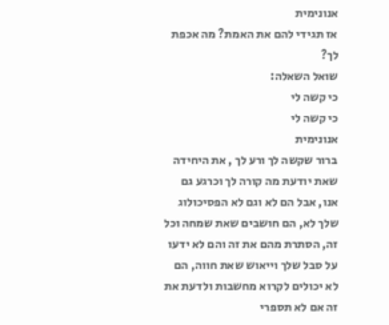אנונימית
אז תגידי להם את האמת? מה אכפת לך?
שואל השאלה:
כי קשה לי
כי קשה לי
אנונימית
ברור שקשה לך ורע לך , את היחידה שאת יודעת מה קורה לך וכרגע גם אנו, אבל הם לא וגם לא הפסיכולוג שלך לא, הם חושבים שאת שמחה וכל זה, הסתרת מהם את זה והם לא ידעו על סבל שלך וייאוש שאת חווה, הם לא יכולים לקרוא מחשבות ולדעת את זה אם לא תספרי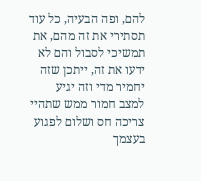להם, ופה הבעיה, כל עוד תסתירי את זה מהם, את תמשיכי לסבול והם לא ידעו את זה, ייתכן שזה יחמיר מדי וזה יגיע למצב חמור ממש שתהיי צריכה חס ושלום לפגוע בעצמך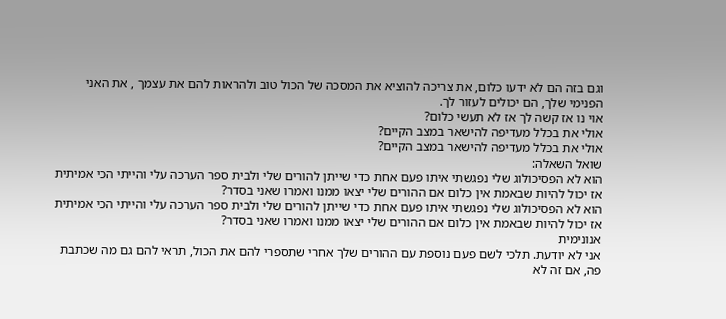וגם בזה הם לא ידעו כלום, את צריכה להוציא את המסכה של הכול טוב ולהראות להם את עצמך , את האני הפנימי שלך, הם יכולים לעזור לך.
אוי נו אז קשה לך אז לא תעשי כלום?
אולי את בכלל מעדיפה להישאר במצב הקיים?
אולי את בכלל מעדיפה להישאר במצב הקיים?
שואל השאלה:
הוא לא הפסיכולוג שלי נפגשתי איתו פעם אחת כדי שייתן להורים שלי ולבית ספר הערכה עלי והייתי הכי אמיתית אז יכול להיות שבאמת אין כלום אם ההורים שלי יצאו ממנו ואמרו שאני בסדר?
הוא לא הפסיכולוג שלי נפגשתי איתו פעם אחת כדי שייתן להורים שלי ולבית ספר הערכה עלי והייתי הכי אמיתית אז יכול להיות שבאמת אין כלום אם ההורים שלי יצאו ממנו ואמרו שאני בסדר?
אנונימית
אני לא יודעת. תלכי לשם פעם נוספת עם ההורים שלך אחרי שתספרי להם את הכול, תראי להם גם מה שכתבת פה, אם זה לא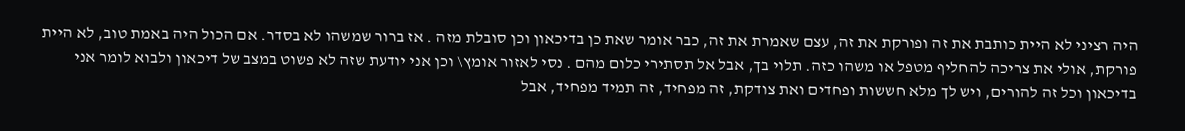היה רציני לא היית כותבת את זה ופורקת את זה, עצם שאמרת את זה, כבר אומר שאת כן בדיכאון וכן סובלת מזה . אז ברור שמשהו לא בסדר. אם הכול היה באמת טוב, לא היית פורקת, אולי את צריכה להחליף מטפל או משהו כזה. תלוי בך, אבל אל תסתירי כלום מהם . נסי לאזור אומץ\ וכן אני יודעת שזה לא פשוט במצב של דיכאון ולבוא לומר אני בדיכאון וכל זה להורים, ויש לך מלא חששות ופחדים ואת צודקת, זה מפחיד, זה תמיד מפחיד, אבל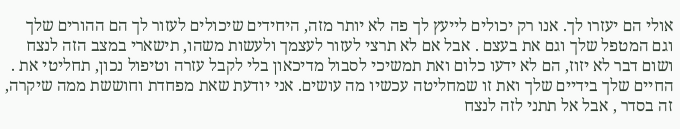אולי הם יעזרו לך. אנו רק יכולים לייעץ לך פה לא יותר מזה, היחידים שיכולים לעזור לך הם ההורים שלך וגם המטפל שלך וגם את בעצם . אבל אם לא תרצי לעזור לעצמך ולעשות משהו, תישארי במצב הזה לנצח ושום דבר לא יזוז, הם לא ידעו כלום ואת תמשיכי לסבול מדיכאון בלי לקבל עזרה וטיפול נכון, תחליטי את . החיים שלך בידיים שלך ואת זו שמחליטה עכשיו מה עושים. אני יודעת שאת מפחדת וחוששת ממה שיקרה, זה בסדר , אבל אל תתני לזה לנצח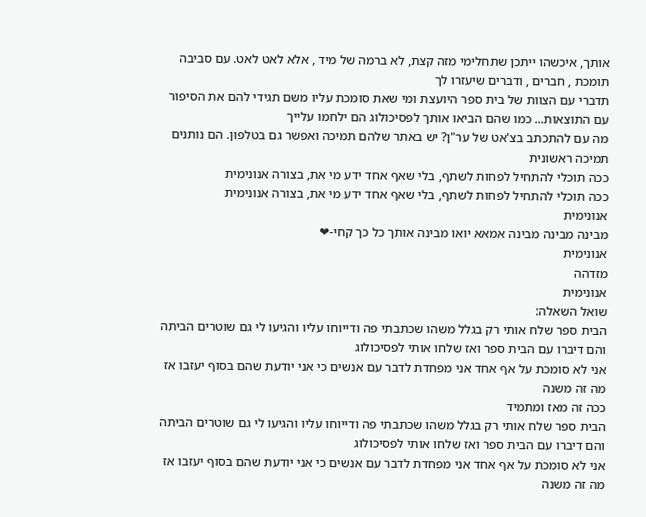אותך, איכשהו ייתכן שתחלימי מזה קצת, לא ברמה של מיד , אלא לאט לאט. עם סביבה תומכת , חברים , ודברים שיעזרו לך
תדברי עם הצוות של בית ספר היועצת ומי שאת סומכת עליו משם תגידי להם את הסיפור עם התוצאות... כמו שהם הביאו אותך לפסיכולוג הם ילחמו עלייך
מה עם להתכתב בצ'אט של ער"ן? יש באתר שלהם תמיכה ואפשר גם בטלפון. הם נותנים תמיכה ראשונית
ככה תוכלי להתחיל לפחות לשתף, בלי שאף אחד ידע מי את, בצורה אנונימית
ככה תוכלי להתחיל לפחות לשתף, בלי שאף אחד ידע מי את, בצורה אנונימית
אנונימית
מבינה מבינה מבינה אמאא יואו מבינה אותך כל כך קחי-❤
אנונימית
מזדהה
אנונימית
שואל השאלה:
הבית ספר שלח אותי רק בגלל משהו שכתבתי פה ודייוחו עליו והגיעו לי גם שוטרים הביתה והם דיברו עם הבית ספר ואז שלחו אותי לפסיכולוג
אני לא סומכת על אף אחד אני מפחדת לדבר עם אנשים כי אני יודעת שהם בסוף יעזבו אז מה זה משנה
ככה זה מאז ומתמיד
הבית ספר שלח אותי רק בגלל משהו שכתבתי פה ודייוחו עליו והגיעו לי גם שוטרים הביתה והם דיברו עם הבית ספר ואז שלחו אותי לפסיכולוג
אני לא סומכת על אף אחד אני מפחדת לדבר עם אנשים כי אני יודעת שהם בסוף יעזבו אז מה זה משנה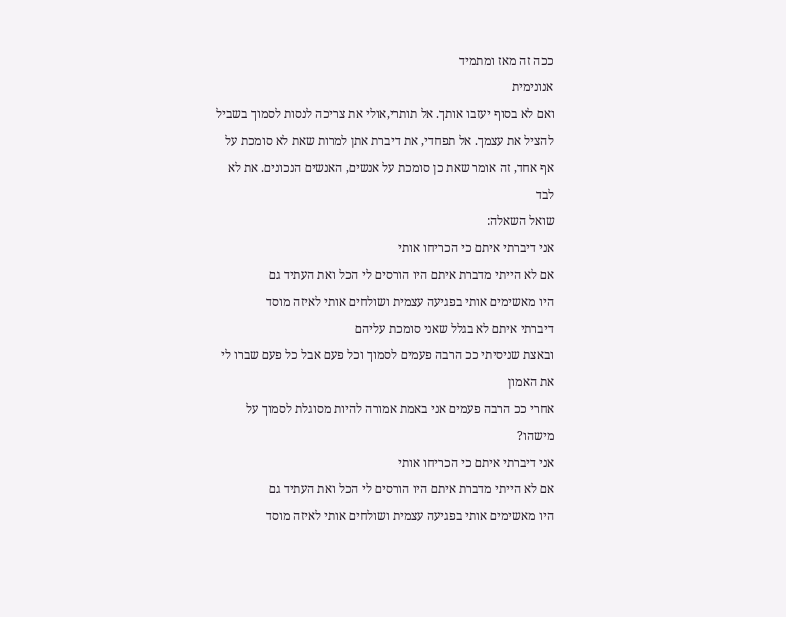ככה זה מאז ומתמיד
אנונימית
ואם לא בסוף יעזבו אותך. אל תותרי,אולי את צריכה לנסות לסמוך בשביל להציל את עצמך. אל תפחדי, את דיברת אתן למרות שאת לא סומכת על אף אחד, זה אומר שאת כן סומכת על אנשים, האנשים הנכונים. את לא לבד
שואל השאלה:
אני דיברתי איתם כי הכריחו אותי
אם לא הייתי מדברת איתם היו הורסים לי הכל ואת העתיד גם
היו מאשימים אותי בפגיעה עצמית ושולחים אותי לאיזה מוסד
דיברתי איתם לא בגלל שאני סומכת עליהם
ובאצת שניסיתי ככ הרבה פעמים לסמוך וכל פעם אבל כל פעם שברו לי את האמון
אחרי ככ הרבה פעמים אני באמת אמורה להיות מסוגלת לסמוך על מישהו?
אני דיברתי איתם כי הכריחו אותי
אם לא הייתי מדברת איתם היו הורסים לי הכל ואת העתיד גם
היו מאשימים אותי בפגיעה עצמית ושולחים אותי לאיזה מוסד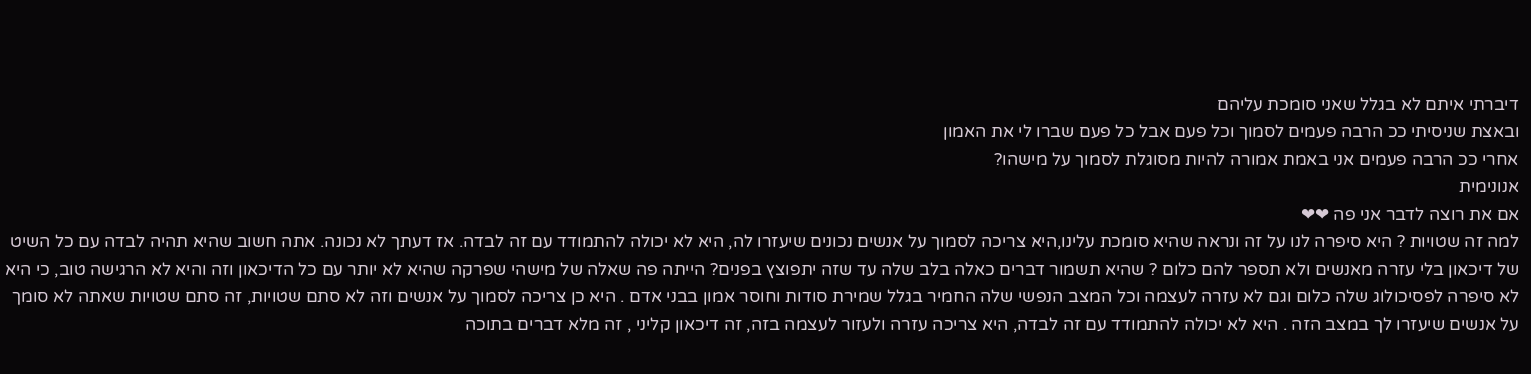דיברתי איתם לא בגלל שאני סומכת עליהם
ובאצת שניסיתי ככ הרבה פעמים לסמוך וכל פעם אבל כל פעם שברו לי את האמון
אחרי ככ הרבה פעמים אני באמת אמורה להיות מסוגלת לסמוך על מישהו?
אנונימית
אם את רוצה לדבר אני פה ❤❤
למה זה שטויות ? היא סיפרה לנו על זה ונראה שהיא סומכת עלינו,היא צריכה לסמוך על אנשים נכונים שיעזרו לה, היא לא יכולה להתמודד עם זה לבדה. אז דעתך לא נכונה. אתה חשוב שהיא תהיה לבדה עם כל השיט של דיכאון בלי עזרה מאנשים ולא תספר להם כלום ? שהיא תשמור דברים כאלה בלב שלה עד שזה יתפוצץ בפנים? הייתה פה שאלה של מישהי שפרקה שהיא לא יותר עם כל הדיכאון וזה והיא לא הרגישה טוב, כי היא לא סיפרה לפסיכולוג שלה כלום וגם לא עזרה לעצמה וכל המצב הנפשי שלה החמיר בגלל שמירת סודות וחוסר אמון בבני אדם . היא כן צריכה לסמוך על אנשים וזה לא סתם שטויות, זה סתם שטויות שאתה לא סומך על אנשים שיעזרו לך במצב הזה . היא לא יכולה להתמודד עם זה לבדה, היא צריכה עזרה ולעזור לעצמה בזה, זה דיכאון קליני , זה מלא דברים בתוכה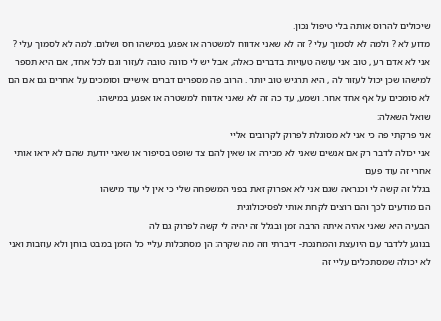שיכולים להרוס אותה בלי טיפול נכון.
מדוע לא ? ולמה לא לסמוך עלי ? זה לא שאני אדווח למשטרה או אפגע במישהו חס ושלום. למה לא לסמוך עלי ? אני לא אדם רע , טוב אני עושה טעויות בדברים כאלה, אבל יש לי כוונה טובה לעזור וגם לכל אחד, אם היא תספר למישהו שכן יכול לעזור לה , היא תרגיש טוב יותר . הרוב פה מספרים דברים אישיים וסומכים על אחרים גם אם הם לא סומכים על אף אחד אחר. ושמע, עד כה זה לא שאני אדווח למשטרה או אפגע במישהו.
שואל השאלה:
אני פרקתי פה כי אני לא מסוגלת לפרוק לקרובים אליי
אני יכולה לדבר רק אם אנשים שאני לא מכירה או שאין להם צד שופט בסיפור או שאני יודעת שהם לא יראו אותי אחרי זה עוד פעם
בגלל זה קשה לי וכנראה שגם אני לא אפרוק זאת בפני המשפחה שלי כי אין לי עוד מישהו
הם מודעים לכך והם רוצים לקחת אותי לפסיכולוגית
הבעיה היא שאני אהיה איתה הרבה זמן ובגלל זה יהיה לי קשה לפרוק גם לה
בנוגע ללדבר עם היועצת והמחנכת- דיברתי וזה מה שקרה: הן מסתכלות עליי כל הזמן במבט בוחן ולא עוזבות ואני לא יכולה שמסתכלים עליי זה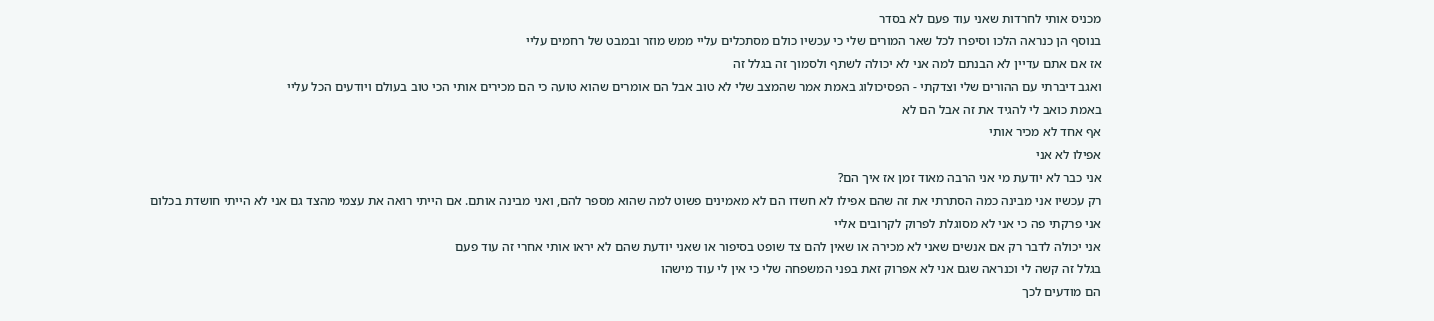מכניס אותי לחרדות שאני עוד פעם לא בסדר
בנוסף הן כנראה הלכו וסיפרו לכל שאר המורים שלי כי עכשיו כולם מסתכלים עליי ממש מוזר ובמבט של רחמים עליי
אז אם אתם עדיין לא הבנתם למה אני לא יכולה לשתף ולסמוך זה בגלל זה
ואגב דיברתי עם ההורים שלי וצדקתי - הפסיכולוג באמת אמר שהמצב שלי לא טוב אבל הם אומרים שהוא טועה כי הם מכירים אותי הכי טוב בעולם ויודעים הכל עליי
באמת כואב לי להגיד את זה אבל הם לא
אף אחד לא מכיר אותי
אפילו לא אני
אני כבר לא יודעת מי אני הרבה מאוד זמן אז איך הם?
רק עכשיו אני מבינה כמה הסתרתי את זה שהם אפילו לא חשדו הם לא מאמינים פשוט למה שהוא מספר להם, ואני מבינה אותם. אם הייתי רואה את עצמי מהצד גם אני לא הייתי חושדת בכלום
אני פרקתי פה כי אני לא מסוגלת לפרוק לקרובים אליי
אני יכולה לדבר רק אם אנשים שאני לא מכירה או שאין להם צד שופט בסיפור או שאני יודעת שהם לא יראו אותי אחרי זה עוד פעם
בגלל זה קשה לי וכנראה שגם אני לא אפרוק זאת בפני המשפחה שלי כי אין לי עוד מישהו
הם מודעים לכך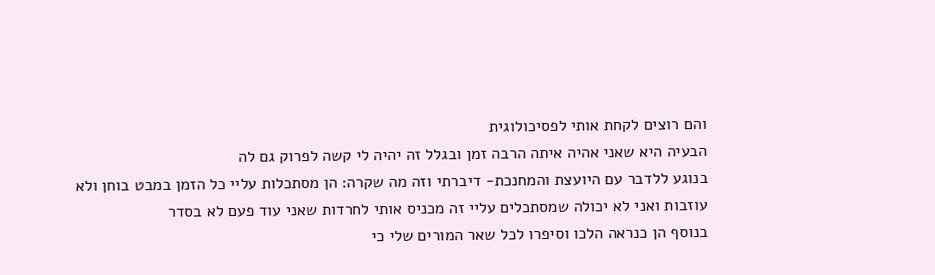והם רוצים לקחת אותי לפסיכולוגית
הבעיה היא שאני אהיה איתה הרבה זמן ובגלל זה יהיה לי קשה לפרוק גם לה
בנוגע ללדבר עם היועצת והמחנכת- דיברתי וזה מה שקרה: הן מסתכלות עליי כל הזמן במבט בוחן ולא עוזבות ואני לא יכולה שמסתכלים עליי זה מכניס אותי לחרדות שאני עוד פעם לא בסדר
בנוסף הן כנראה הלכו וסיפרו לכל שאר המורים שלי כי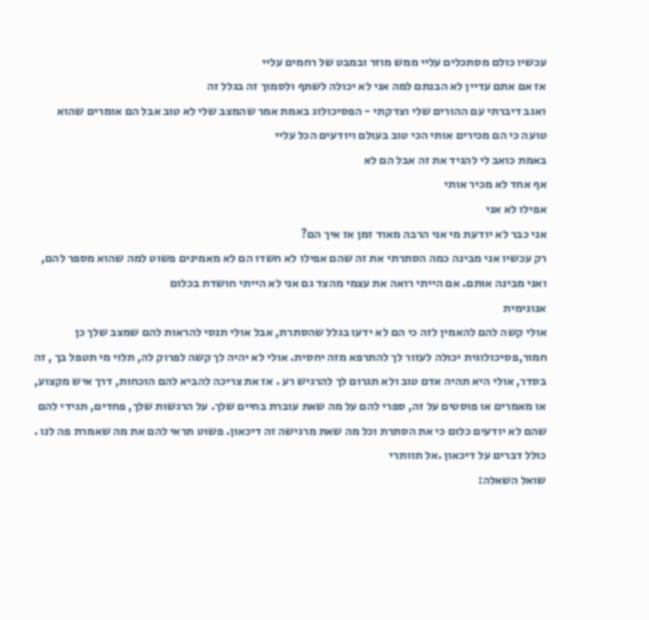עכשיו כולם מסתכלים עליי ממש מוזר ובמבט של רחמים עליי
אז אם אתם עדיין לא הבנתם למה אני לא יכולה לשתף ולסמוך זה בגלל זה
ואגב דיברתי עם ההורים שלי וצדקתי - הפסיכולוג באמת אמר שהמצב שלי לא טוב אבל הם אומרים שהוא טועה כי הם מכירים אותי הכי טוב בעולם ויודעים הכל עליי
באמת כואב לי להגיד את זה אבל הם לא
אף אחד לא מכיר אותי
אפילו לא אני
אני כבר לא יודעת מי אני הרבה מאוד זמן אז איך הם?
רק עכשיו אני מבינה כמה הסתרתי את זה שהם אפילו לא חשדו הם לא מאמינים פשוט למה שהוא מספר להם, ואני מבינה אותם. אם הייתי רואה את עצמי מהצד גם אני לא הייתי חושדת בכלום
אנונימית
אולי קשה להם להאמין לזה כי הם לא ידעו בגלל שהסתרת, אבל אולי תנסי להראות להם שמצב שלך כן חמור,פסיכולוגית יכולה לעזור לך להתרפא מזה יחסית. אולי לא יהיה לך קשה לפרוק לה, תלוי מי תטפל בך , זה בסדר, אולי היא תהיה אדם טוב ולא תגרום לך להרגיש רע . אז את צריכה להביא להם הוכחות, דרך איש מקצוע, או מאמרים או פוסטים על זה, ספרי להם על מה שאת עוברת בחיים שלך. על הרגשות שלך, פחדים, תגידי להם שהם לא יודעים כלום כי את הסתרת וכל מה שאת מרגישה זה דיכאון. פשוט תראי להם את מה שאמרת פה לנו . כולל דברים על דיכאון .אל תוותרי
שואל השאלה: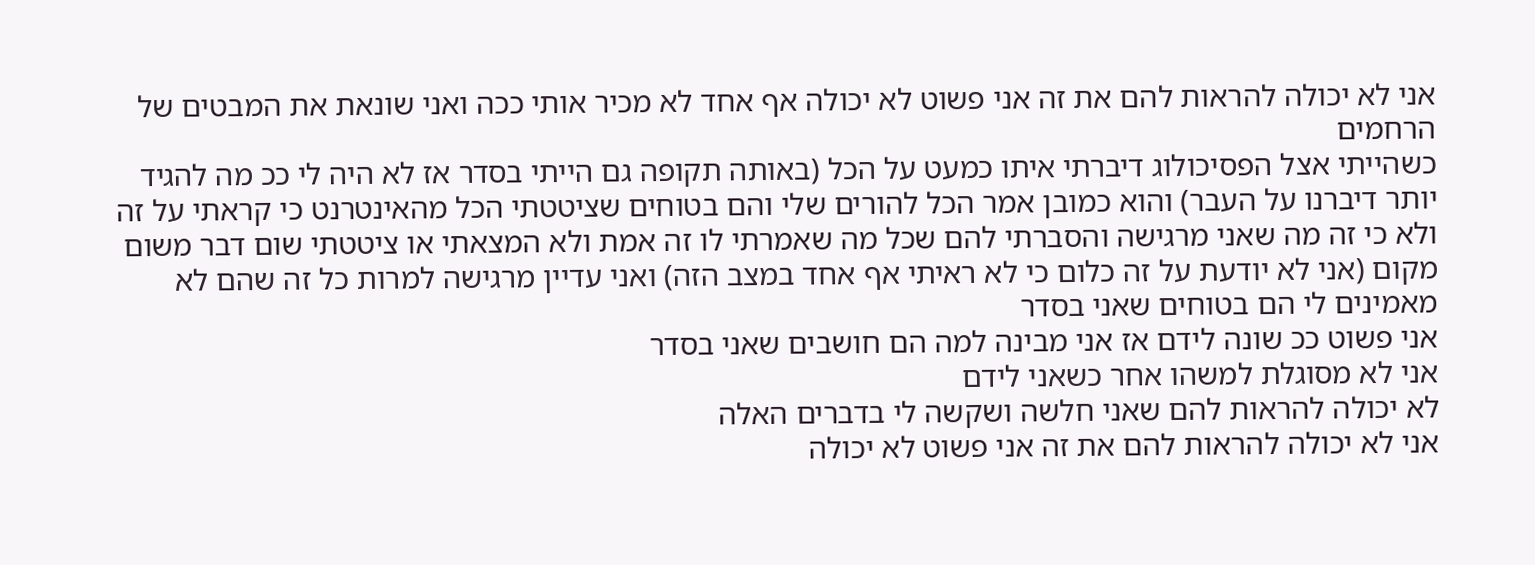אני לא יכולה להראות להם את זה אני פשוט לא יכולה אף אחד לא מכיר אותי ככה ואני שונאת את המבטים של הרחמים
כשהייתי אצל הפסיכולוג דיברתי איתו כמעט על הכל (באותה תקופה גם הייתי בסדר אז לא היה לי ככ מה להגיד יותר דיברנו על העבר) והוא כמובן אמר הכל להורים שלי והם בטוחים שציטטתי הכל מהאינטרנט כי קראתי על זה ולא כי זה מה שאני מרגישה והסברתי להם שכל מה שאמרתי לו זה אמת ולא המצאתי או ציטטתי שום דבר משום מקום (אני לא יודעת על זה כלום כי לא ראיתי אף אחד במצב הזה) ואני עדיין מרגישה למרות כל זה שהם לא מאמינים לי הם בטוחים שאני בסדר
אני פשוט ככ שונה לידם אז אני מבינה למה הם חושבים שאני בסדר
אני לא מסוגלת למשהו אחר כשאני לידם
לא יכולה להראות להם שאני חלשה ושקשה לי בדברים האלה
אני לא יכולה להראות להם את זה אני פשוט לא יכולה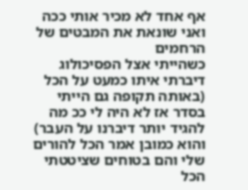אף אחד לא מכיר אותי ככה ואני שונאת את המבטים של הרחמים
כשהייתי אצל הפסיכולוג דיברתי איתו כמעט על הכל (באותה תקופה גם הייתי בסדר אז לא היה לי ככ מה להגיד יותר דיברנו על העבר) והוא כמובן אמר הכל להורים שלי והם בטוחים שציטטתי הכל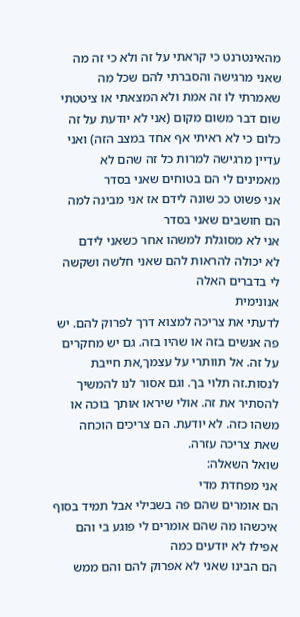מהאינטרנט כי קראתי על זה ולא כי זה מה שאני מרגישה והסברתי להם שכל מה שאמרתי לו זה אמת ולא המצאתי או ציטטתי שום דבר משום מקום (אני לא יודעת על זה כלום כי לא ראיתי אף אחד במצב הזה) ואני עדיין מרגישה למרות כל זה שהם לא מאמינים לי הם בטוחים שאני בסדר
אני פשוט ככ שונה לידם אז אני מבינה למה הם חושבים שאני בסדר
אני לא מסוגלת למשהו אחר כשאני לידם
לא יכולה להראות להם שאני חלשה ושקשה לי בדברים האלה
אנונימית
לדעתי את צריכה למצוא דרך לפרוק להם. יש פה אנשים בזה או שהיו בזה. גם יש מחקרים על זה. אל תוותרי על עצמך,את חייבת לנסות.זה תלוי בך. וגם אסור לנו להמשיך להסתיר את זה. אולי שיראו אותך בוכה או משהו כזה. לא יודעת. הם צריכים הוכחה שאת צריכה עזרה.
שואל השאלה:
אני מפחדת מדי
הם אומרים שהם פה בשבילי אבל תמיד בסוף איכשהו מה שהם אומרים לי פוגע בי והם אפילו לא יודעים כמה
הם הבינו שאני לא אפרוק להם והם ממש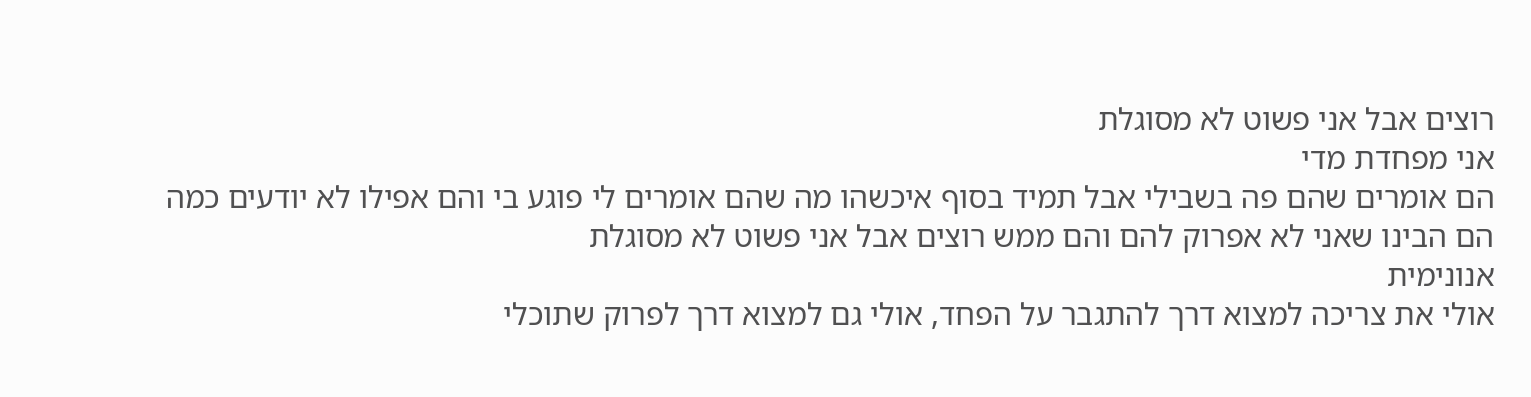רוצים אבל אני פשוט לא מסוגלת
אני מפחדת מדי
הם אומרים שהם פה בשבילי אבל תמיד בסוף איכשהו מה שהם אומרים לי פוגע בי והם אפילו לא יודעים כמה
הם הבינו שאני לא אפרוק להם והם ממש רוצים אבל אני פשוט לא מסוגלת
אנונימית
אולי את צריכה למצוא דרך להתגבר על הפחד, אולי גם למצוא דרך לפרוק שתוכלי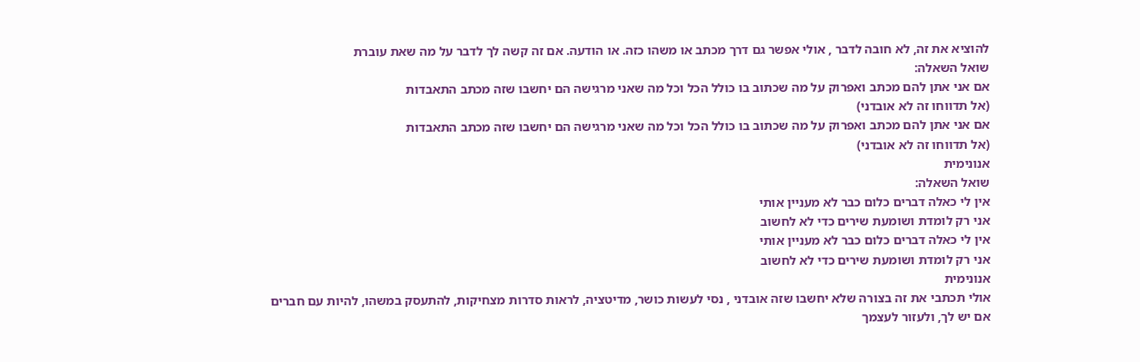להוציא את זה, לא חובה לדבר , אולי אפשר גם דרך מכתב או משהו כזה. או הודעה. אם זה קשה לך לדבר על מה שאת עוברת
שואל השאלה:
אם אני אתן להם מכתב ואפרוק על מה שכתוב בו כולל הכל וכל מה שאני מרגישה הם יחשבו שזה מכתב התאבדות
(אל תדווחו זה לא אובדני)
אם אני אתן להם מכתב ואפרוק על מה שכתוב בו כולל הכל וכל מה שאני מרגישה הם יחשבו שזה מכתב התאבדות
(אל תדווחו זה לא אובדני)
אנונימית
שואל השאלה:
אין לי כאלה דברים כלום כבר לא מעניין אותי
אני רק לומדת ושומעת שירים כדי לא לחשוב
אין לי כאלה דברים כלום כבר לא מעניין אותי
אני רק לומדת ושומעת שירים כדי לא לחשוב
אנונימית
אולי תכתבי את זה בצורה שלא יחשבו שזה אובדני , נסי לעשות כושר, מדיטציה, לראות סדרות מצחיקות, להתעסק במשהו, להיות עם חברים אם יש לך, ולעזור לעצמך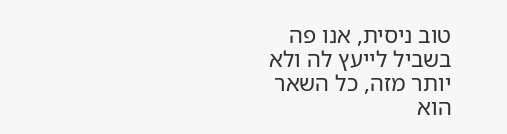טוב ניסית, אנו פה בשביל לייעץ לה ולא יותר מזה, כל השאר הוא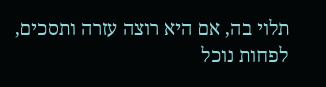תלוי בה, אם היא רוצה עזרה ותסכים, לפחות נוכל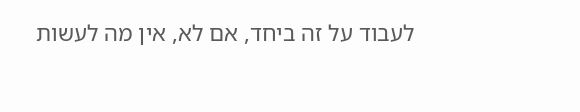לעבוד על זה ביחד, אם לא, אין מה לעשות